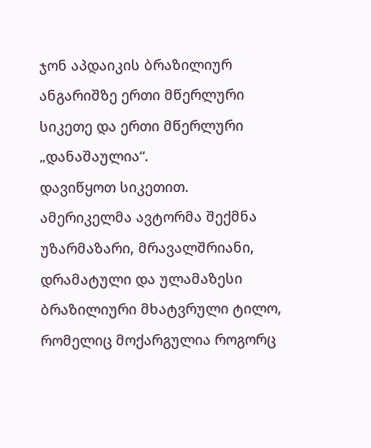ჯონ აპდაიკის ბრაზილიურ ანგარიშზე ერთი მწერლური სიკეთე და ერთი მწერლური „დანაშაულია“.
დავიწყოთ სიკეთით.
ამერიკელმა ავტორმა შექმნა უზარმაზარი, მრავალშრიანი, დრამატული და ულამაზესი ბრაზილიური მხატვრული ტილო, რომელიც მოქარგულია როგორც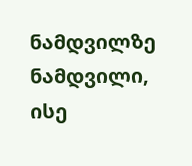ნამდვილზე ნამდვილი, ისე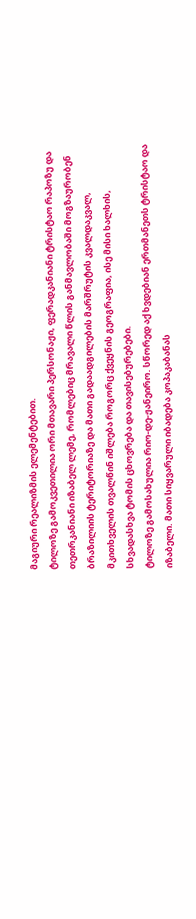მაგიური რეალიზმის ელემენტებით.
ტილოზე გამოკვეთილია ორი მთავარი პერსონაჟი, ფერადკანიანი ტრისტაო რაპოზუ და თეთრკანიანი იზაბელ ლემე, რომლებიც მრავალი წლის განმავლობაში მოგზაურობენ ბრაზილიის ტერიტორიაზე და მათი გადაადგილების მარშრუტის კვალდაკვალ, მკითხველის თვალწინ იშლება როგორც ქვეყნის გეოგრაფია, ისე მისი ხალხის, სხვადასხვა ტომის ცხოვრება და თავისებურებები.
ტილოზე გამოსახულია რიო-დე-ჟანეირო. სწორედ აქ ხვდებიან ერთმანეთს ტრისტაო და იზაბელი. მათი სიყვარული იბადება კოპაკაბანას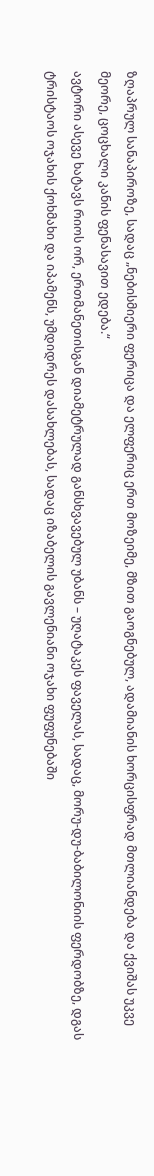ზღაპრულ სანაპიროზე, სადაც „ნებისმიერი ფერიცა და ელფერიც ერთ მოზეიმე, მზით გაოგნებულ, ადამიანის ხორცისფრად მთლიანდება და ქვიშას უკვე მეორე, ცოცხალი კანის ფენასავით ედება.“
ავტორი ასევე ხატავს რიოს ორ, ერთმანეთისგან დიამეტრულად განსხვავებულ უბანს – უღატაკეს ფაველას, სადაც, მორუ-დუ-ბაბილონიის ფერდობზე, დგას ტრისტაოს ოჯახის ქოხმახი და იპამენს, უმდიდრეს დასახლებას, სადაც იზაბელის გავლენიანი ოჯახი ფუფუნებაში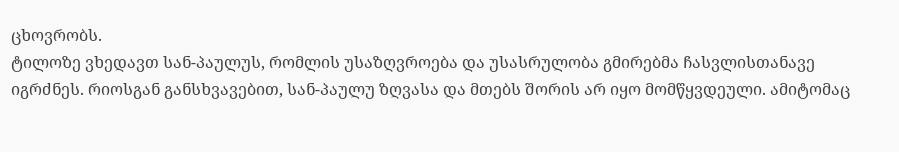ცხოვრობს.
ტილოზე ვხედავთ სან-პაულუს, რომლის უსაზღვროება და უსასრულობა გმირებმა ჩასვლისთანავე იგრძნეს. რიოსგან განსხვავებით, სან-პაულუ ზღვასა და მთებს შორის არ იყო მომწყვდეული. ამიტომაც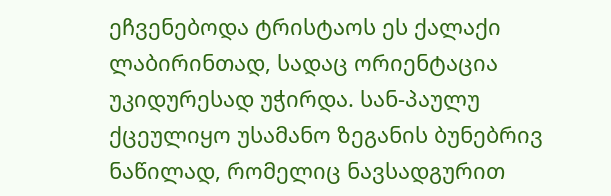ეჩვენებოდა ტრისტაოს ეს ქალაქი ლაბირინთად, სადაც ორიენტაცია უკიდურესად უჭირდა. სან-პაულუ ქცეულიყო უსამანო ზეგანის ბუნებრივ ნაწილად, რომელიც ნავსადგურით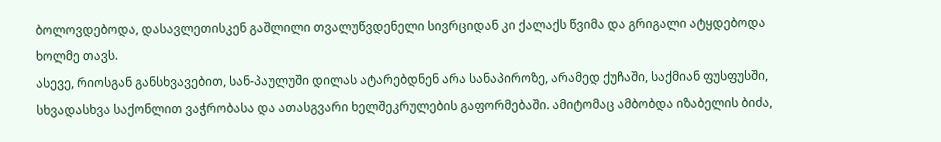ბოლოვდებოდა, დასავლეთისკენ გაშლილი თვალუწვდენელი სივრციდან კი ქალაქს წვიმა და გრიგალი ატყდებოდა ხოლმე თავს.
ასევე, რიოსგან განსხვავებით, სან-პაულუში დილას ატარებდნენ არა სანაპიროზე, არამედ ქუჩაში, საქმიან ფუსფუსში, სხვადასხვა საქონლით ვაჭრობასა და ათასგვარი ხელშეკრულების გაფორმებაში. ამიტომაც ამბობდა იზაბელის ბიძა,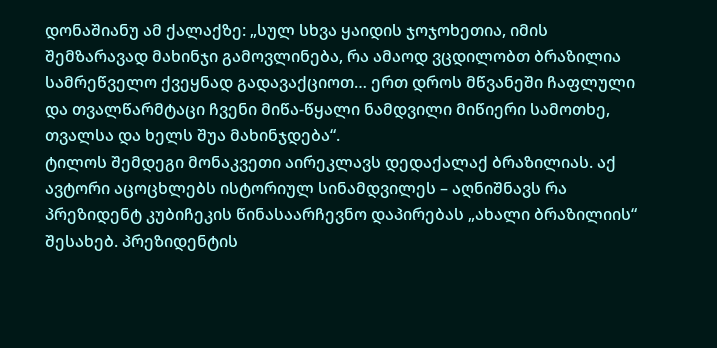დონაშიანუ ამ ქალაქზე: „სულ სხვა ყაიდის ჯოჯოხეთია, იმის შემზარავად მახინჯი გამოვლინება, რა ამაოდ ვცდილობთ ბრაზილია სამრეწველო ქვეყნად გადავაქციოთ… ერთ დროს მწვანეში ჩაფლული და თვალწარმტაცი ჩვენი მიწა-წყალი ნამდვილი მიწიერი სამოთხე, თვალსა და ხელს შუა მახინჯდება“.
ტილოს შემდეგი მონაკვეთი აირეკლავს დედაქალაქ ბრაზილიას. აქ ავტორი აცოცხლებს ისტორიულ სინამდვილეს – აღნიშნავს რა პრეზიდენტ კუბიჩეკის წინასაარჩევნო დაპირებას „ახალი ბრაზილიის“ შესახებ. პრეზიდენტის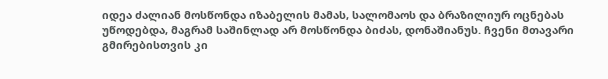იდეა ძალიან მოსწონდა იზაბელის მამას, სალომაოს და ბრაზილიურ ოცნებას უწოდებდა, მაგრამ საშინლად არ მოსწონდა ბიძას, დონაშიანუს. ჩვენი მთავარი გმირებისთვის კი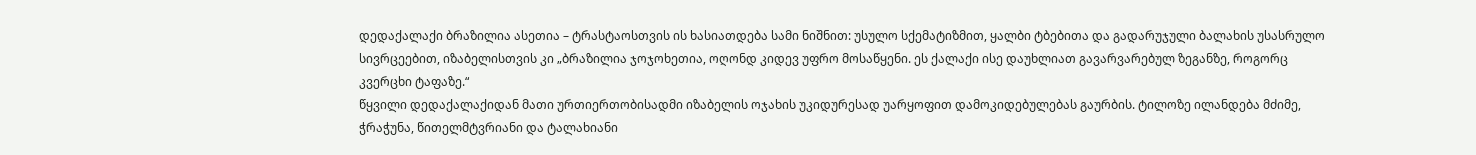დედაქალაქი ბრაზილია ასეთია – ტრასტაოსთვის ის ხასიათდება სამი ნიშნით: უსულო სქემატიზმით, ყალბი ტბებითა და გადარუჯული ბალახის უსასრულო სივრცეებით, იზაბელისთვის კი „ბრაზილია ჯოჯოხეთია, ოღონდ კიდევ უფრო მოსაწყენი. ეს ქალაქი ისე დაუხლიათ გავარვარებულ ზეგანზე, როგორც კვერცხი ტაფაზე.“
წყვილი დედაქალაქიდან მათი ურთიერთობისადმი იზაბელის ოჯახის უკიდურესად უარყოფით დამოკიდებულებას გაურბის. ტილოზე ილანდება მძიმე, ჭრაჭუნა, წითელმტვრიანი და ტალახიანი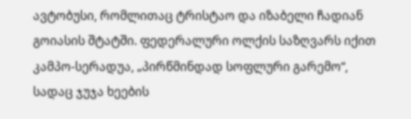ავტობუსი, რომლითაც ტრისტაო და იზაბელი ჩადიან გოიასის შტატში. ფედერალური ოლქის საზღვარს იქით კამპო-სერადუა, „პირწმინდად სოფლური გარემო“, სადაც ჯუჯა ხეების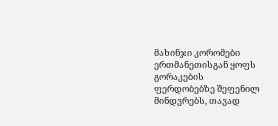მახინჯი კორომები ერთმანეთისგან ყოფს გორაკების ფერდობებზე შეფენილ მინდვრებს, თავად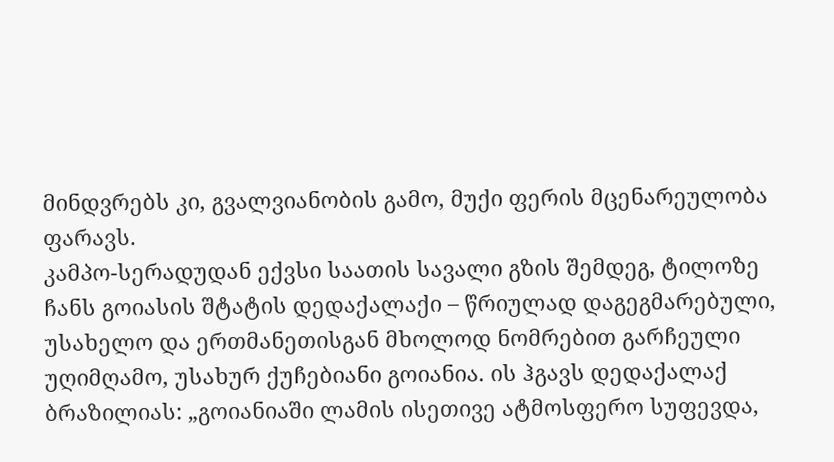მინდვრებს კი, გვალვიანობის გამო, მუქი ფერის მცენარეულობა ფარავს.
კამპო-სერადუდან ექვსი საათის სავალი გზის შემდეგ, ტილოზე ჩანს გოიასის შტატის დედაქალაქი – წრიულად დაგეგმარებული, უსახელო და ერთმანეთისგან მხოლოდ ნომრებით გარჩეული უღიმღამო, უსახურ ქუჩებიანი გოიანია. ის ჰგავს დედაქალაქ ბრაზილიას: „გოიანიაში ლამის ისეთივე ატმოსფერო სუფევდა,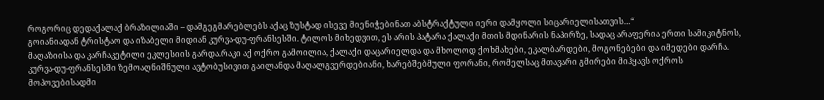როგორიც დედაქალაქ ბრაზილიაში – დამგეგმარებლებს აქაც ზუსტად ისევე მიენიჭებინათ აბსტრაქტული იერი დამყოლი სიცარიელისათვის…“
გოიანიადან ტრისტაო და იზაბელი მიდიან კურვა-დუ-ფრანსესში. ტილოს მიხედვით, ეს არის პატარა ქალაქი მთის მდინარის ნაპირზე, სადაც არაფერია ერთი სამიკიტნოს, მაღაზიისა და კარჩაკეტილი ეკლესიის გარდა.რაკი აქ ოქრო გამოილია, ქალაქი დაცარიელდა და მხოლოდ ქოხმახები, ეკალბარდები, მოგონებები და იმედები დარჩა.
კურვა-დუ-ფრანსესში ზემოაღნიშნული ავტობუსივით გაილანდა მაღალგვერდებიანი, ხარებშებმული ფორანი, რომელსაც მთავარი გმირები მიჰყავს ოქროს მოპოვებისადმი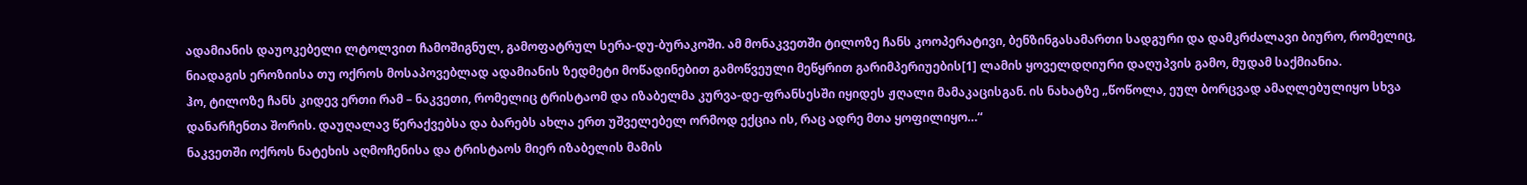ადამიანის დაუოკებელი ლტოლვით ჩამოშიგნულ, გამოფატრულ სერა-დუ-ბურაკოში. ამ მონაკვეთში ტილოზე ჩანს კოოპერატივი, ბენზინგასამართი სადგური და დამკრძალავი ბიურო, რომელიც, ნიადაგის ეროზიისა თუ ოქროს მოსაპოვებლად ადამიანის ზედმეტი მოწადინებით გამოწვეული მეწყრით გარიმპერიუების[1] ლამის ყოველდღიური დაღუპვის გამო, მუდამ საქმიანია.
ჰო, ტილოზე ჩანს კიდევ ერთი რამ – ნაკვეთი, რომელიც ტრისტაომ და იზაბელმა კურვა-დე-ფრანსესში იყიდეს ჟღალი მამაკაცისგან. ის ნახატზე „წოწოლა, ეულ ბორცვად ამაღლებულიყო სხვა დანარჩენთა შორის. დაუღალავ წერაქვებსა და ბარებს ახლა ერთ უშველებელ ორმოდ ექცია ის, რაც ადრე მთა ყოფილიყო…“
ნაკვეთში ოქროს ნატეხის აღმოჩენისა და ტრისტაოს მიერ იზაბელის მამის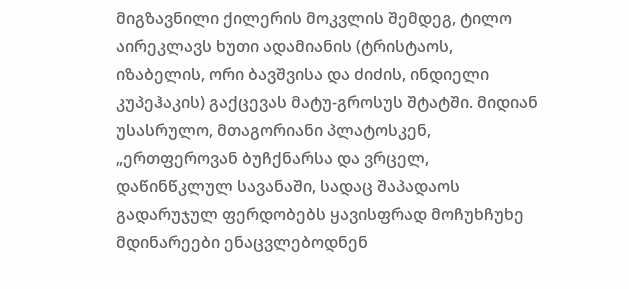მიგზავნილი ქილერის მოკვლის შემდეგ, ტილო აირეკლავს ხუთი ადამიანის (ტრისტაოს, იზაბელის, ორი ბავშვისა და ძიძის, ინდიელი კუპეჰაკის) გაქცევას მატუ-გროსუს შტატში. მიდიან უსასრულო, მთაგორიანი პლატოსკენ, „ერთფეროვან ბუჩქნარსა და ვრცელ, დაწინწკლულ სავანაში, სადაც შაპადაოს გადარუჯულ ფერდობებს ყავისფრად მოჩუხჩუხე მდინარეები ენაცვლებოდნენ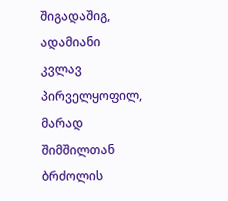შიგადაშიგ, ადამიანი კვლავ პირველყოფილ, მარად შიმშილთან ბრძოლის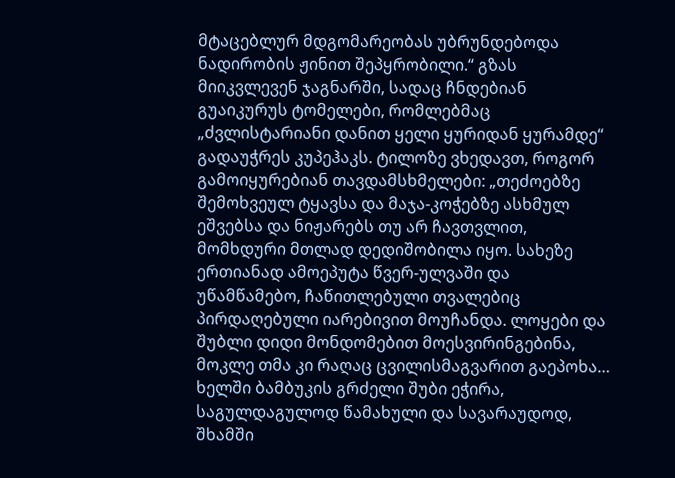მტაცებლურ მდგომარეობას უბრუნდებოდა ნადირობის ჟინით შეპყრობილი.“ გზას მიიკვლევენ ჯაგნარში, სადაც ჩნდებიან გუაიკურუს ტომელები, რომლებმაც „ძვლისტარიანი დანით ყელი ყურიდან ყურამდე“ გადაუჭრეს კუპეჰაკს. ტილოზე ვხედავთ, როგორ გამოიყურებიან თავდამსხმელები: „თეძოებზე შემოხვეულ ტყავსა და მაჯა-კოჭებზე ასხმულ ეშვებსა და ნიჟარებს თუ არ ჩავთვლით, მომხდური მთლად დედიშობილა იყო. სახეზე ერთიანად ამოეპუტა წვერ-ულვაში და უწამწამებო, ჩაწითლებული თვალებიც პირდაღებული იარებივით მოუჩანდა. ლოყები და შუბლი დიდი მონდომებით მოესვირინგებინა, მოკლე თმა კი რაღაც ცვილისმაგვარით გაეპოხა… ხელში ბამბუკის გრძელი შუბი ეჭირა, საგულდაგულოდ წამახული და სავარაუდოდ, შხამში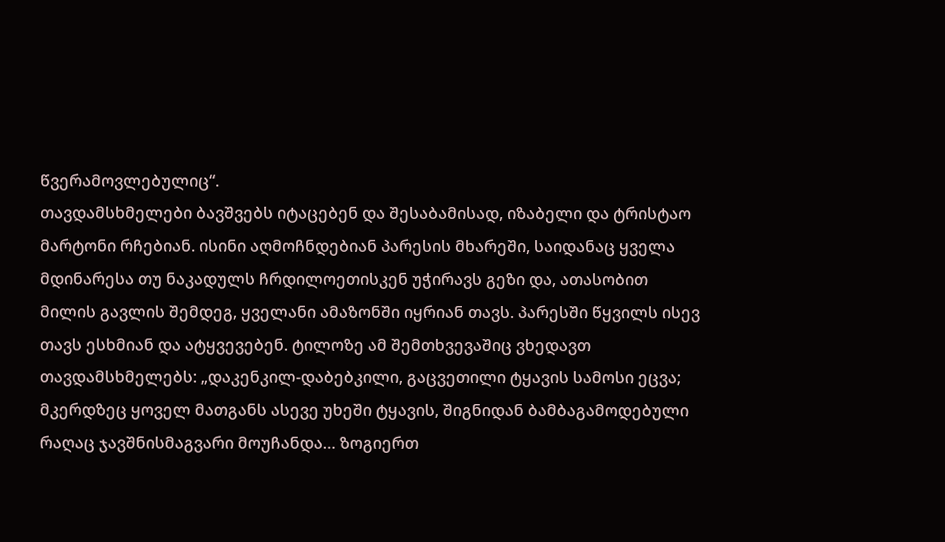წვერამოვლებულიც“.
თავდამსხმელები ბავშვებს იტაცებენ და შესაბამისად, იზაბელი და ტრისტაო მარტონი რჩებიან. ისინი აღმოჩნდებიან პარესის მხარეში, საიდანაც ყველა მდინარესა თუ ნაკადულს ჩრდილოეთისკენ უჭირავს გეზი და, ათასობით მილის გავლის შემდეგ, ყველანი ამაზონში იყრიან თავს. პარესში წყვილს ისევ თავს ესხმიან და ატყვევებენ. ტილოზე ამ შემთხვევაშიც ვხედავთ თავდამსხმელებს: „დაკენკილ-დაბებკილი, გაცვეთილი ტყავის სამოსი ეცვა; მკერდზეც ყოველ მათგანს ასევე უხეში ტყავის, შიგნიდან ბამბაგამოდებული რაღაც ჯავშნისმაგვარი მოუჩანდა… ზოგიერთ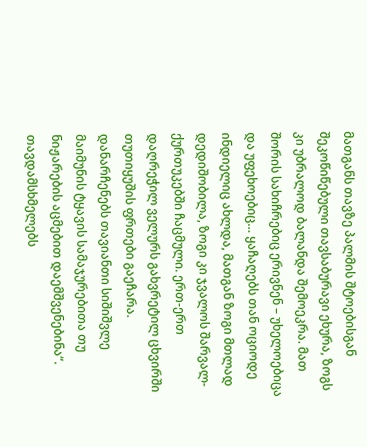მათგანს თავზე პალმის შტოებისგან შეკოწიწებული თავსაბურავი ეხურა, ზოგს კი უბრალოდ ბალანდა შემოეკრა. მათ შორის სახიჩრებიც ერივნენ – უხელოებიცა და უფეხოებიც… ყაჩაღებს თან ოციოდე ინდიელიც ახლდა, მათგან ზოგი მთლად დედიშობილა, ზოგი კი ჯვალოს შარვალ-ქურთუკებში ჩაცმული. ერთ-ერთ დაღრეჭილ ველურს გახვრეტილ ცხვირში თუთიყუშის ფრთები გაეჩარა. დანარჩენებს თავიანთი სიშიშვლე მაიმუნის ტყავის სამაჯურებითა თუ ნიჟარების აცმებით დაემშვენებინა“.
თავდამსხმელებს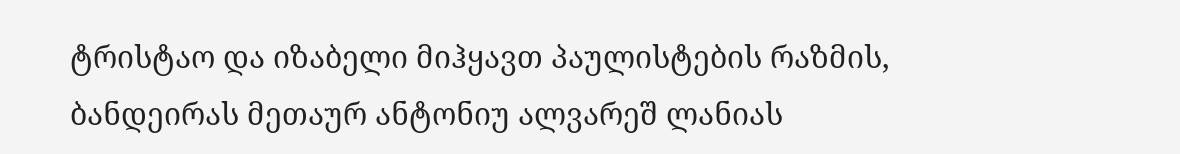ტრისტაო და იზაბელი მიჰყავთ პაულისტების რაზმის, ბანდეირას მეთაურ ანტონიუ ალვარეშ ლანიას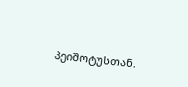პეიშოტუსთან.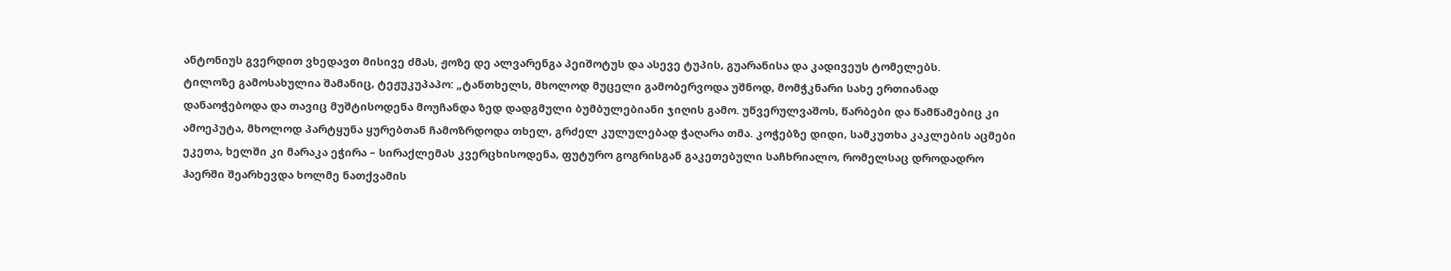ანტონიუს გვერდით ვხედავთ მისივე ძმას, ჟოზე დე ალვარენგა პეიშოტუს და ასევე ტუპის, გუარანისა და კადივეუს ტომელებს.
ტილოზე გამოსახულია შამანიც, ტეჟუკუპაპო: „ტანთხელს, მხოლოდ მუცელი გამობერვოდა უშნოდ, მომჭკნარი სახე ერთიანად დანაოჭებოდა და თავიც მუშტისოდენა მოუჩანდა ზედ დადგმული ბუმბულებიანი ჯიღის გამო. უწვერულვაშოს, წარბები და წამწამებიც კი ამოეპუტა, მხოლოდ პარტყუნა ყურებთან ჩამოზრდოდა თხელ, გრძელ კულულებად ჭაღარა თმა. კოჭებზე დიდი, სამკუთხა კაკლების აცმები ეკეთა, ხელში კი მარაკა ეჭირა – სირაქლემას კვერცხისოდენა, ფუტურო გოგრისგან გაკეთებული საჩხრიალო, რომელსაც დროდადრო ჰაერში შეარხევდა ხოლმე ნათქვამის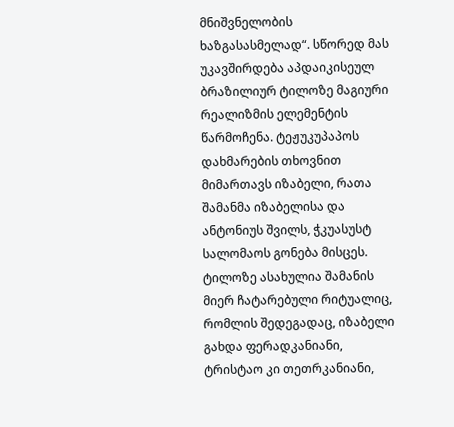მნიშვნელობის ხაზგასასმელად“. სწორედ მას უკავშირდება აპდაიკისეულ ბრაზილიურ ტილოზე მაგიური რეალიზმის ელემენტის წარმოჩენა. ტეჟუკუპაპოს დახმარების თხოვნით მიმართავს იზაბელი, რათა შამანმა იზაბელისა და ანტონიუს შვილს, ჭკუასუსტ სალომაოს გონება მისცეს. ტილოზე ასახულია შამანის მიერ ჩატარებული რიტუალიც, რომლის შედეგადაც, იზაბელი გახდა ფერადკანიანი, ტრისტაო კი თეთრკანიანი,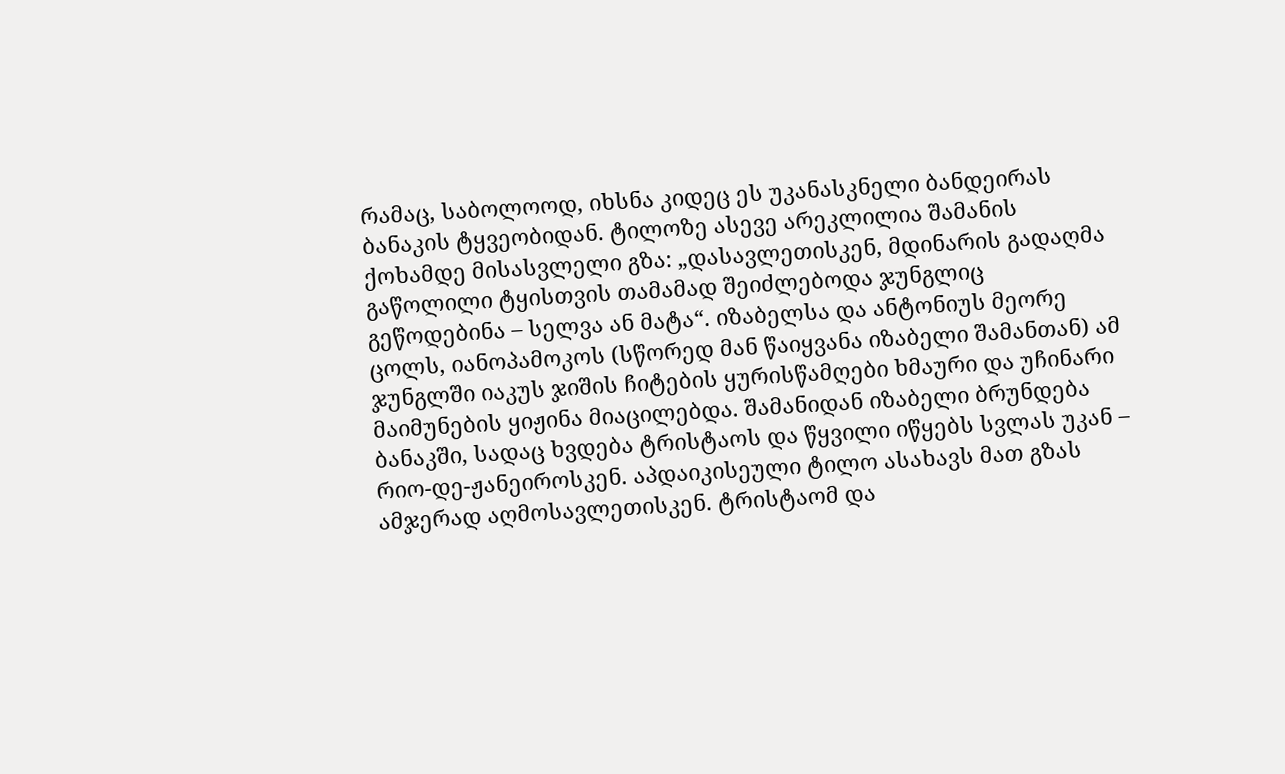რამაც, საბოლოოდ, იხსნა კიდეც ეს უკანასკნელი ბანდეირას ბანაკის ტყვეობიდან. ტილოზე ასევე არეკლილია შამანის ქოხამდე მისასვლელი გზა: „დასავლეთისკენ, მდინარის გადაღმა გაწოლილი ტყისთვის თამამად შეიძლებოდა ჯუნგლიც გეწოდებინა – სელვა ან მატა“. იზაბელსა და ანტონიუს მეორე ცოლს, იანოპამოკოს (სწორედ მან წაიყვანა იზაბელი შამანთან) ამ ჯუნგლში იაკუს ჯიშის ჩიტების ყურისწამღები ხმაური და უჩინარი მაიმუნების ყიჟინა მიაცილებდა. შამანიდან იზაბელი ბრუნდება ბანაკში, სადაც ხვდება ტრისტაოს და წყვილი იწყებს სვლას უკან – რიო-დე-ჟანეიროსკენ. აპდაიკისეული ტილო ასახავს მათ გზას ამჯერად აღმოსავლეთისკენ. ტრისტაომ და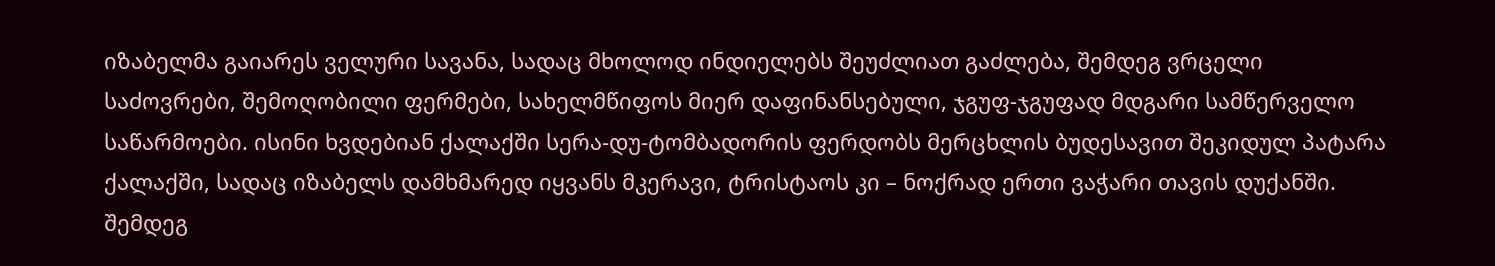იზაბელმა გაიარეს ველური სავანა, სადაც მხოლოდ ინდიელებს შეუძლიათ გაძლება, შემდეგ ვრცელი საძოვრები, შემოღობილი ფერმები, სახელმწიფოს მიერ დაფინანსებული, ჯგუფ-ჯგუფად მდგარი სამწერველო საწარმოები. ისინი ხვდებიან ქალაქში სერა-დუ-ტომბადორის ფერდობს მერცხლის ბუდესავით შეკიდულ პატარა ქალაქში, სადაც იზაბელს დამხმარედ იყვანს მკერავი, ტრისტაოს კი – ნოქრად ერთი ვაჭარი თავის დუქანში. შემდეგ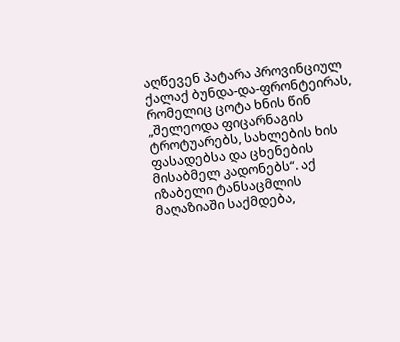აღწევენ პატარა პროვინციულ ქალაქ ბუნდა-და-ფრონტეირას, რომელიც ცოტა ხნის წინ „შელეოდა ფიცარნაგის ტროტუარებს, სახლების ხის ფასადებსა და ცხენების მისაბმელ კადონებს“. აქ იზაბელი ტანსაცმლის მაღაზიაში საქმდება,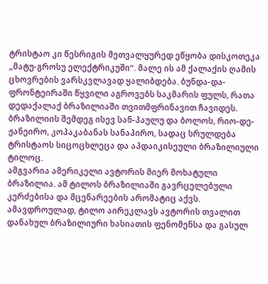ტრისტაო კი წესრიგის მეთვალყურედ ეწყობა დისკოთეკა „მატუ-გროსუ ელექტრიკუში“. მალე ის ამ ქალაქის ღამის ცხოვრების ვარსკვლავად ყალიბდება. ბუნდა-და-ფრონტეირაში წყვილი აგროვებს საკმარის ფულს, რათა დედაქალაქ ბრაზილიაში თვითმფრინავით ჩავიდეს. ბრაზილიის შემდეგ ისევ სან-პაულუ და ბოლოს, რიო-დე-ჟანეირო, კოპაკაბანას სანაპირო, სადაც სრულდება ტრისტაოს სიცოცხლეცა და აპდაიკისეული ბრაზილიული ტილოც.
ამგვარია ამერიკელი ავტორის მიერ მოხატული ბრაზილია. ამ ტილოს ბრაზილიაში გავრცელებული კერძებისა და მცენარეების არომატიც აქვს. ამავდროულად, ტილო აირეკლავს ავტორის თვალით დანახულ ბრაზილიური ხასიათის ფენომენსა და გასულ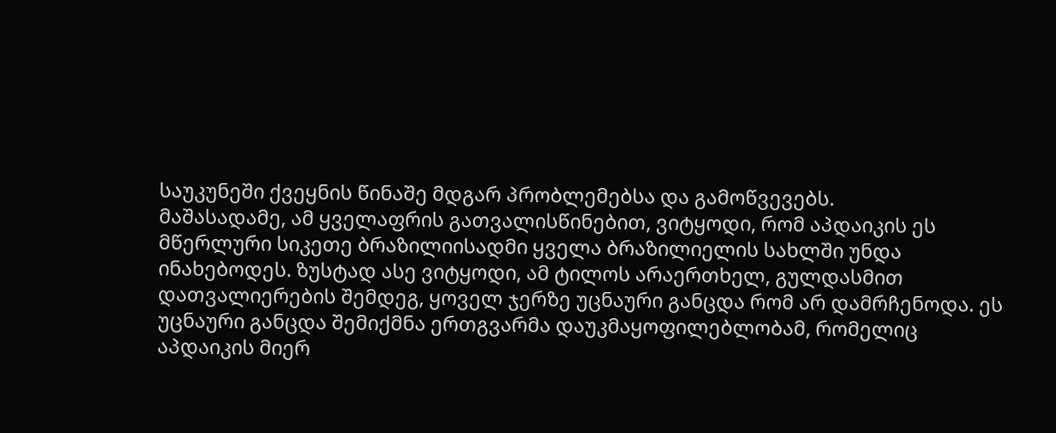საუკუნეში ქვეყნის წინაშე მდგარ პრობლემებსა და გამოწვევებს.
მაშასადამე, ამ ყველაფრის გათვალისწინებით, ვიტყოდი, რომ აპდაიკის ეს მწერლური სიკეთე ბრაზილიისადმი ყველა ბრაზილიელის სახლში უნდა ინახებოდეს. ზუსტად ასე ვიტყოდი, ამ ტილოს არაერთხელ, გულდასმით დათვალიერების შემდეგ, ყოველ ჯერზე უცნაური განცდა რომ არ დამრჩენოდა. ეს უცნაური განცდა შემიქმნა ერთგვარმა დაუკმაყოფილებლობამ, რომელიც აპდაიკის მიერ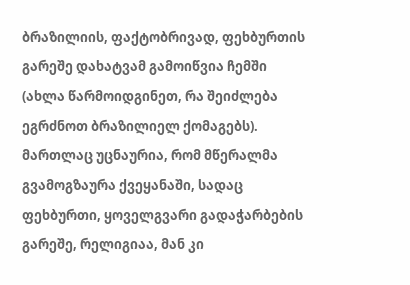ბრაზილიის, ფაქტობრივად, ფეხბურთის გარეშე დახატვამ გამოიწვია ჩემში (ახლა წარმოიდგინეთ, რა შეიძლება ეგრძნოთ ბრაზილიელ ქომაგებს). მართლაც უცნაურია, რომ მწერალმა გვამოგზაურა ქვეყანაში, სადაც ფეხბურთი, ყოველგვარი გადაჭარბების გარეშე, რელიგიაა, მან კი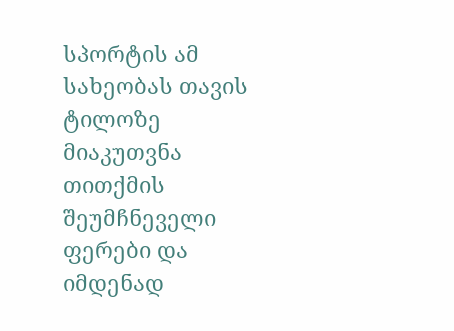სპორტის ამ სახეობას თავის ტილოზე მიაკუთვნა თითქმის შეუმჩნეველი ფერები და იმდენად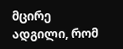მცირე ადგილი, რომ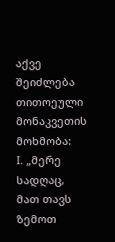აქვე შეიძლება თითოეული მონაკვეთის მოხმობა:
I. „მერე სადღაც, მათ თავს ზემოთ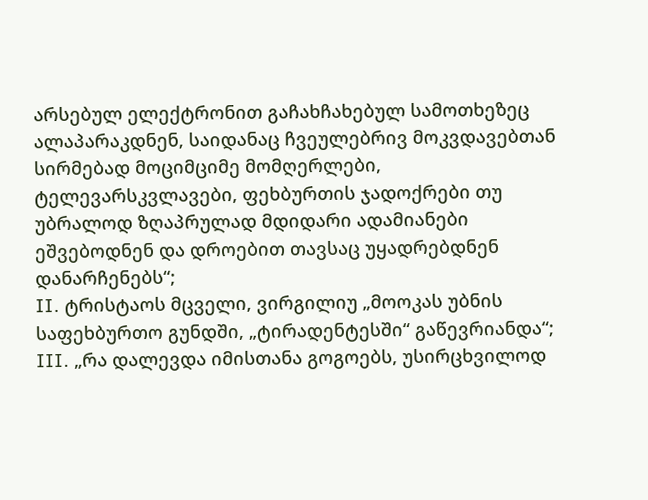არსებულ ელექტრონით გაჩახჩახებულ სამოთხეზეც ალაპარაკდნენ, საიდანაც ჩვეულებრივ მოკვდავებთან სირმებად მოციმციმე მომღერლები, ტელევარსკვლავები, ფეხბურთის ჯადოქრები თუ უბრალოდ ზღაპრულად მდიდარი ადამიანები ეშვებოდნენ და დროებით თავსაც უყადრებდნენ დანარჩენებს“;
II. ტრისტაოს მცველი, ვირგილიუ „მოოკას უბნის საფეხბურთო გუნდში, „ტირადენტესში“ გაწევრიანდა“;
III. „რა დალევდა იმისთანა გოგოებს, უსირცხვილოდ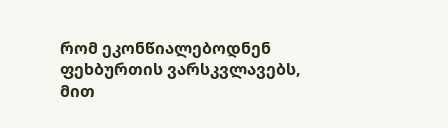რომ ეკონწიალებოდნენ ფეხბურთის ვარსკვლავებს, მით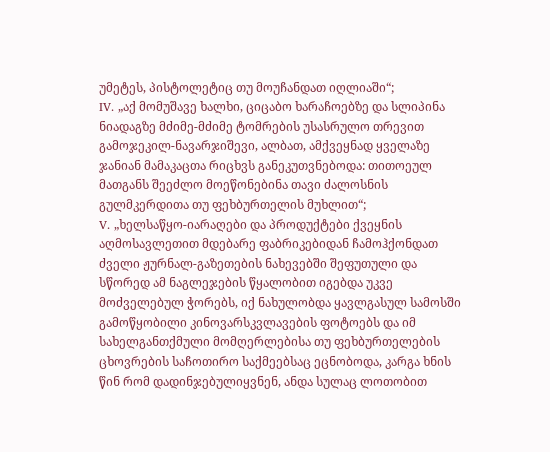უმეტეს, პისტოლეტიც თუ მოუჩანდათ იღლიაში“;
IV. „აქ მომუშავე ხალხი, ციცაბო ხარაჩოებზე და სლიპინა ნიადაგზე მძიმე-მძიმე ტომრების უსასრულო თრევით გამოჯეკილ-ნავარჯიშევი, ალბათ, ამქვეყნად ყველაზე ჯანიან მამაკაცთა რიცხვს განეკუთვნებოდა: თითოეულ მათგანს შეეძლო მოეწონებინა თავი ძალოსნის გულმკერდითა თუ ფეხბურთელის მუხლით“;
V. „ხელსაწყო-იარაღები და პროდუქტები ქვეყნის აღმოსავლეთით მდებარე ფაბრიკებიდან ჩამოჰქონდათ ძველი ჟურნალ-გაზეთების ნახევებში შეფუთული და სწორედ ამ ნაგლეჯების წყალობით იგებდა უკვე მოძველებულ ჭორებს, იქ ნახულობდა ყავლგასულ სამოსში გამოწყობილი კინოვარსკვლავების ფოტოებს და იმ სახელგანთქმული მომღერლებისა თუ ფეხბურთელების ცხოვრების საჩოთირო საქმეებსაც ეცნობოდა, კარგა ხნის წინ რომ დადინჯებულიყვნენ, ანდა სულაც ლოთობით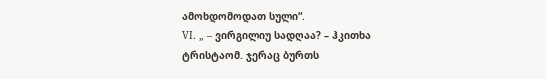ამოხდომოდათ სული“.
VI. „ – ვირგილიუ სადღაა? – ჰკითხა ტრისტაომ. ჯერაც ბურთს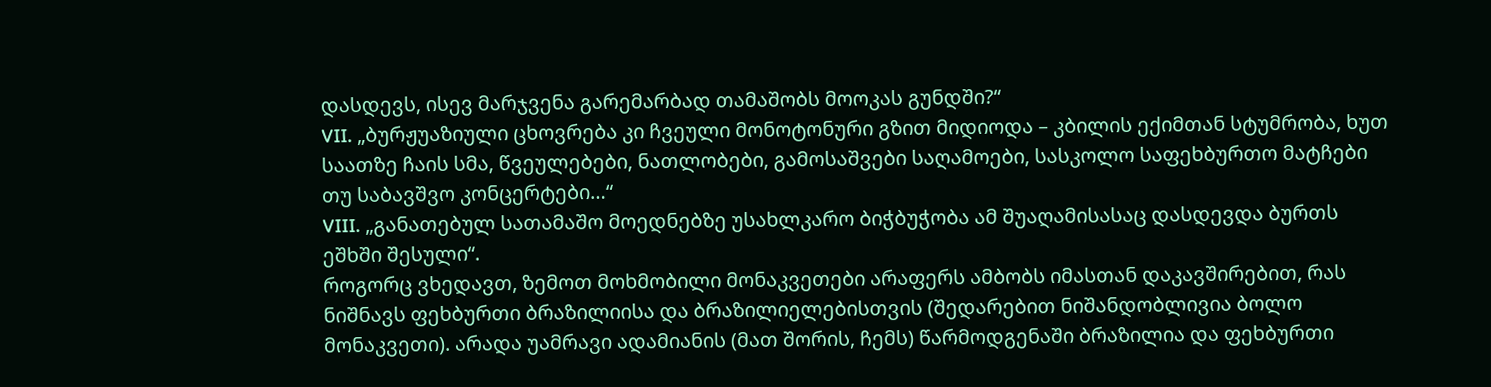დასდევს, ისევ მარჯვენა გარემარბად თამაშობს მოოკას გუნდში?“
VII. „ბურჟუაზიული ცხოვრება კი ჩვეული მონოტონური გზით მიდიოდა – კბილის ექიმთან სტუმრობა, ხუთ საათზე ჩაის სმა, წვეულებები, ნათლობები, გამოსაშვები საღამოები, სასკოლო საფეხბურთო მატჩები თუ საბავშვო კონცერტები…“
VIII. „განათებულ სათამაშო მოედნებზე უსახლკარო ბიჭბუჭობა ამ შუაღამისასაც დასდევდა ბურთს ეშხში შესული“.
როგორც ვხედავთ, ზემოთ მოხმობილი მონაკვეთები არაფერს ამბობს იმასთან დაკავშირებით, რას ნიშნავს ფეხბურთი ბრაზილიისა და ბრაზილიელებისთვის (შედარებით ნიშანდობლივია ბოლო მონაკვეთი). არადა უამრავი ადამიანის (მათ შორის, ჩემს) წარმოდგენაში ბრაზილია და ფეხბურთი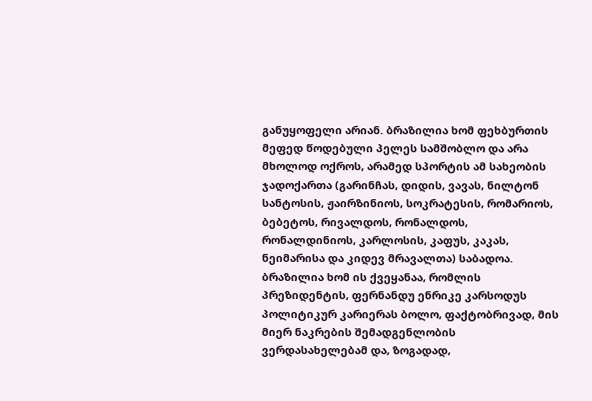განუყოფელი არიან. ბრაზილია ხომ ფეხბურთის მეფედ წოდებული პელეს სამშობლო და არა მხოლოდ ოქროს, არამედ სპორტის ამ სახეობის ჯადოქართა (გარინჩას, დიდის, ვავას, ნილტონ სანტოსის, ჟაირზინიოს, სოკრატესის, რომარიოს, ბებეტოს, რივალდოს, რონალდოს, რონალდინიოს, კარლოსის, კაფუს, კაკას, ნეიმარისა და კიდევ მრავალთა) საბადოა. ბრაზილია ხომ ის ქვეყანაა, რომლის პრეზიდენტის, ფერნანდუ ენრიკე კარსოდუს პოლიტიკურ კარიერას ბოლო, ფაქტობრივად, მის მიერ ნაკრების შემადგენლობის ვერდასახელებამ და, ზოგადად,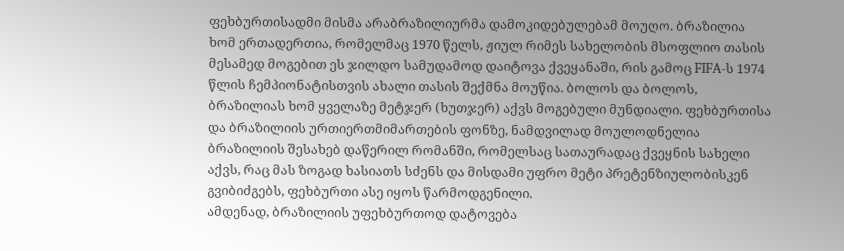ფეხბურთისადმი მისმა არაბრაზილიურმა დამოკიდებულებამ მოუღო. ბრაზილია ხომ ერთადერთია, რომელმაც 1970 წელს, ჟიულ რიმეს სახელობის მსოფლიო თასის მესამედ მოგებით ეს ჯილდო სამუდამოდ დაიტოვა ქვეყანაში, რის გამოც FIFA-ს 1974 წლის ჩემპიონატისთვის ახალი თასის შექმნა მოუწია. ბოლოს და ბოლოს, ბრაზილიას ხომ ყველაზე მეტჯერ (ხუთჯერ) აქვს მოგებული მუნდიალი. ფეხბურთისა და ბრაზილიის ურთიერთმიმართების ფონზე, ნამდვილად მოულოდნელია ბრაზილიის შესახებ დაწერილ რომანში, რომელსაც სათაურადაც ქვეყნის სახელი აქვს, რაც მას ზოგად ხასიათს სძენს და მისდამი უფრო მეტი პრეტენზიულობისკენ გვიბიძგებს, ფეხბურთი ასე იყოს წარმოდგენილი.
ამდენად, ბრაზილიის უფეხბურთოდ დატოვება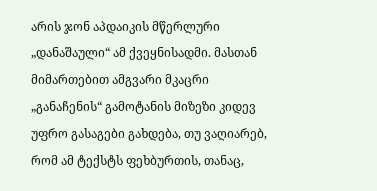არის ჯონ აპდაიკის მწერლური „დანაშაული“ ამ ქვეყნისადმი. მასთან მიმართებით ამგვარი მკაცრი „განაჩენის“ გამოტანის მიზეზი კიდევ უფრო გასაგები გახდება, თუ ვაღიარებ, რომ ამ ტექსტს ფეხბურთის, თანაც,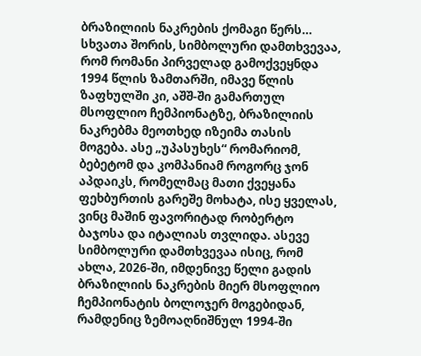ბრაზილიის ნაკრების ქომაგი წერს…
სხვათა შორის, სიმბოლური დამთხვევაა, რომ რომანი პირველად გამოქვეყნდა 1994 წლის ზამთარში, იმავე წლის ზაფხულში კი, აშშ-ში გამართულ მსოფლიო ჩემპიონატზე, ბრაზილიის ნაკრებმა მეოთხედ იზეიმა თასის მოგება. ასე „უპასუხეს“ რომარიომ, ბებეტომ და კომპანიამ როგორც ჯონ აპდაიკს, რომელმაც მათი ქვეყანა ფეხბურთის გარეშე მოხატა, ისე ყველას, ვინც მაშინ ფავორიტად რობერტო ბაჯოსა და იტალიას თვლიდა. ასევე სიმბოლური დამთხვევაა ისიც, რომ ახლა, 2026-ში, იმდენივე წელი გადის ბრაზილიის ნაკრების მიერ მსოფლიო ჩემპიონატის ბოლოჯერ მოგებიდან, რამდენიც ზემოაღნიშნულ 1994-ში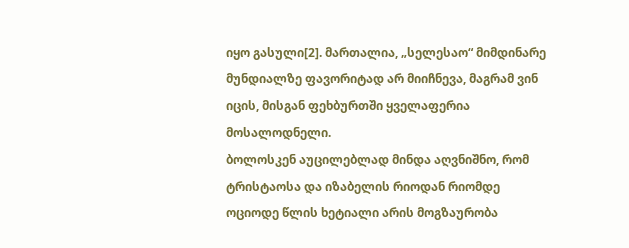იყო გასული[2]. მართალია, „სელესაო“ მიმდინარე მუნდიალზე ფავორიტად არ მიიჩნევა, მაგრამ ვინ იცის, მისგან ფეხბურთში ყველაფერია მოსალოდნელი.
ბოლოსკენ აუცილებლად მინდა აღვნიშნო, რომ ტრისტაოსა და იზაბელის რიოდან რიომდე ოციოდე წლის ხეტიალი არის მოგზაურობა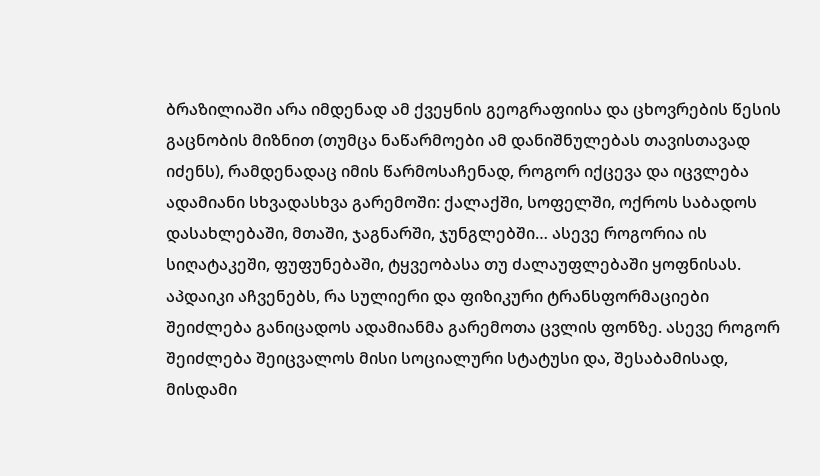ბრაზილიაში არა იმდენად ამ ქვეყნის გეოგრაფიისა და ცხოვრების წესის გაცნობის მიზნით (თუმცა ნაწარმოები ამ დანიშნულებას თავისთავად იძენს), რამდენადაც იმის წარმოსაჩენად, როგორ იქცევა და იცვლება ადამიანი სხვადასხვა გარემოში: ქალაქში, სოფელში, ოქროს საბადოს დასახლებაში, მთაში, ჯაგნარში, ჯუნგლებში… ასევე როგორია ის სიღატაკეში, ფუფუნებაში, ტყვეობასა თუ ძალაუფლებაში ყოფნისას. აპდაიკი აჩვენებს, რა სულიერი და ფიზიკური ტრანსფორმაციები შეიძლება განიცადოს ადამიანმა გარემოთა ცვლის ფონზე. ასევე როგორ შეიძლება შეიცვალოს მისი სოციალური სტატუსი და, შესაბამისად, მისდამი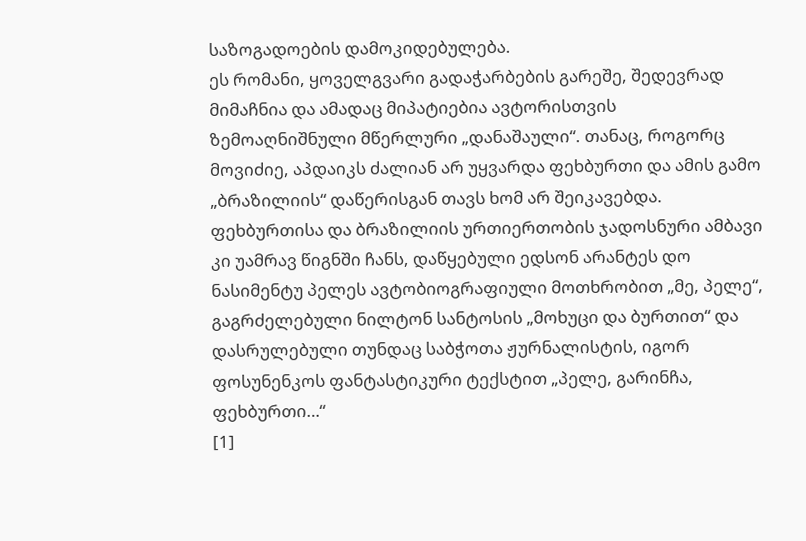საზოგადოების დამოკიდებულება.
ეს რომანი, ყოველგვარი გადაჭარბების გარეშე, შედევრად მიმაჩნია და ამადაც მიპატიებია ავტორისთვის ზემოაღნიშნული მწერლური „დანაშაული“. თანაც, როგორც მოვიძიე, აპდაიკს ძალიან არ უყვარდა ფეხბურთი და ამის გამო „ბრაზილიის“ დაწერისგან თავს ხომ არ შეიკავებდა. ფეხბურთისა და ბრაზილიის ურთიერთობის ჯადოსნური ამბავი კი უამრავ წიგნში ჩანს, დაწყებული ედსონ არანტეს დო ნასიმენტუ პელეს ავტობიოგრაფიული მოთხრობით „მე, პელე“, გაგრძელებული ნილტონ სანტოსის „მოხუცი და ბურთით“ და დასრულებული თუნდაც საბჭოთა ჟურნალისტის, იგორ ფოსუნენკოს ფანტასტიკური ტექსტით „პელე, გარინჩა, ფეხბურთი…“
[1]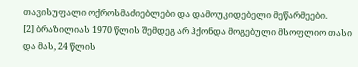თავისუფალი ოქროსმაძიებლები და დამოუკიდებელი მეწარმეები.
[2] ბრაზილიას 1970 წლის შემდეგ არ ჰქონდა მოგებული მსოფლიო თასი და მას, 24 წლის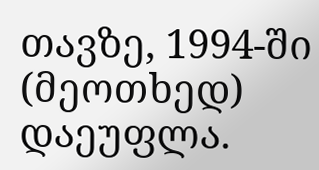თავზე, 1994-ში (მეოთხედ) დაეუფლა.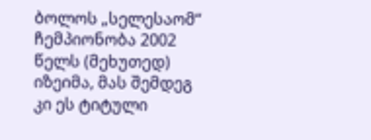ბოლოს „სელესაომ“ ჩემპიონობა 2002 წელს (მეხუთედ) იზეიმა, მას შემდეგ კი ეს ტიტული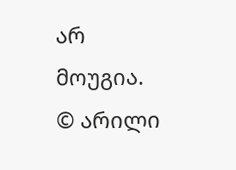არ მოუგია.
© არილი